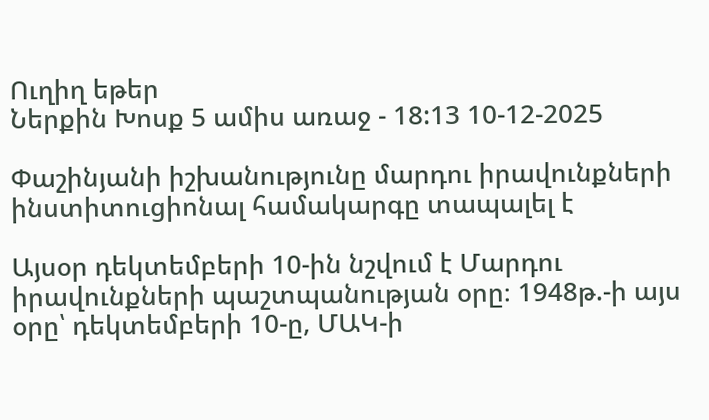Ուղիղ եթեր
Ներքին Խոսք 5 ամիս առաջ - 18:13 10-12-2025

Փաշինյանի իշխանությունը մարդու իրավունքների ինստիտուցիոնալ համակարգը տապալել է

Այսօր դեկտեմբերի 10-ին նշվում է Մարդու իրավունքների պաշտպանության օրը։ 1948թ.-ի այս օրը՝ դեկտեմբերի 10-ը, ՄԱԿ-ի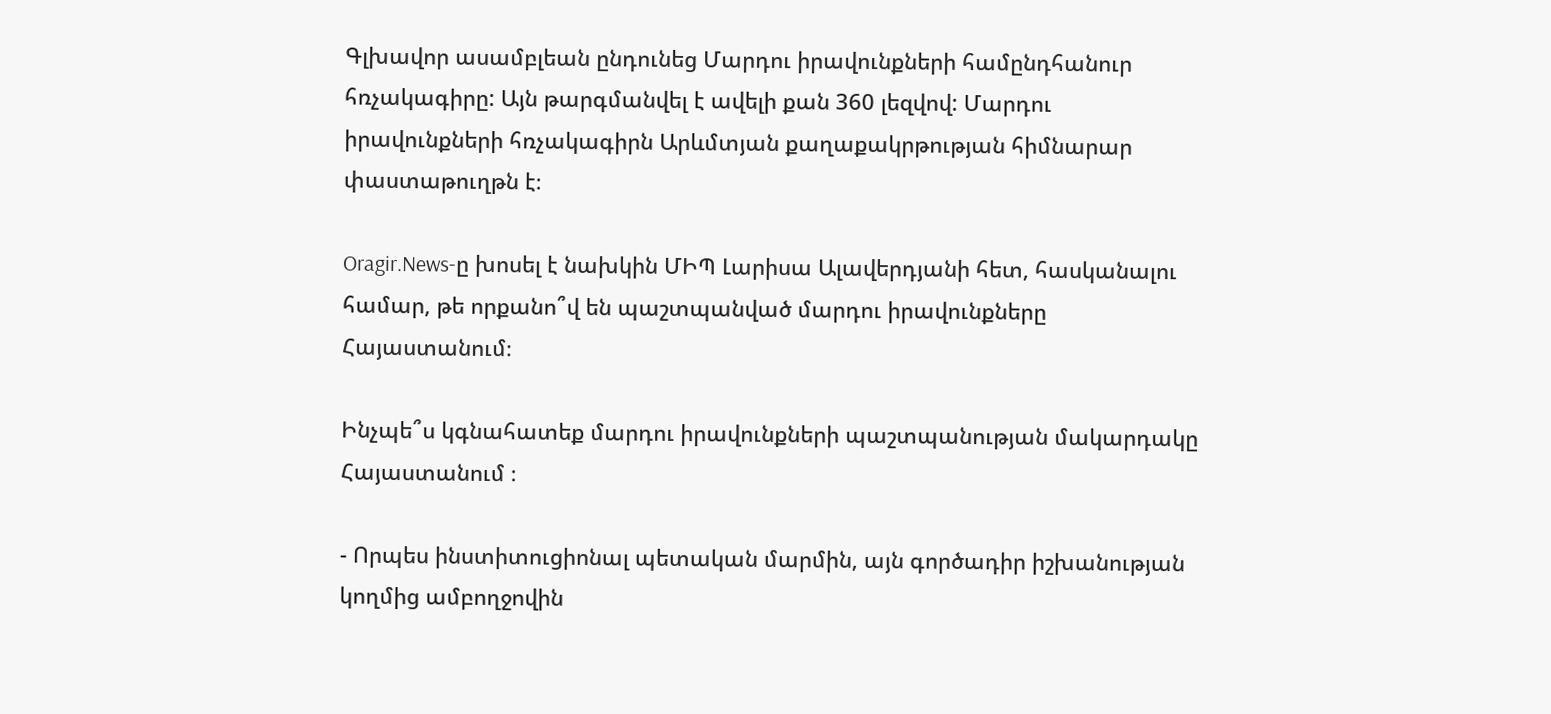Գլխավոր ասամբլեան ընդունեց Մարդու իրավունքների համընդհանուր հռչակագիրը: Այն թարգմանվել է ավելի քան 360 լեզվով: Մարդու իրավունքների հռչակագիրն Արևմտյան քաղաքակրթության հիմնարար փաստաթուղթն է։

Oragir.News-ը խոսել է նախկին ՄԻՊ Լարիսա Ալավերդյանի հետ, հասկանալու համար, թե որքանո՞վ են պաշտպանված մարդու իրավունքները Հայաստանում։

Ինչպե՞ս կգնահատեք մարդու իրավունքների պաշտպանության մակարդակը Հայաստանում ։

- Որպես ինստիտուցիոնալ պետական մարմին, այն գործադիր իշխանության կողմից ամբողջովին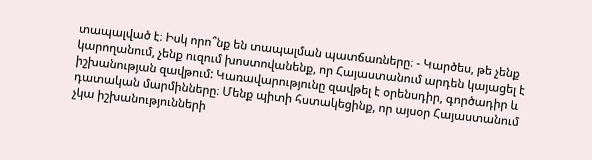տապալված է։ Իսկ որո՞նք են տապալման պատճառները։ - Կարծես, թե չենք կարողանում, չենք ուզում խոստովանենք, որ Հայաստանում արդեն կայացել է իշխանության զավթում: Կառավարությունը զավթել է օրենսդիր, գործադիր և դատական մարմինները։ Մենք պիտի հստակեցինք, որ այսօր Հայաստանում չկա իշխանությունների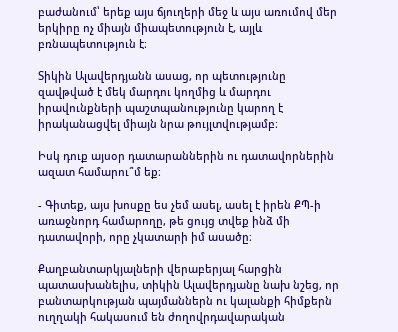բաժանում՝ երեք այս ճյուղերի մեջ և այս առումով մեր երկիրը ոչ միայն միապետություն է, այլև բռնապետություն է։

Տիկին Ալավերդյանն ասաց, որ պետությունը զավթված է մեկ մարդու կողմից և մարդու իրավունքների պաշտպանությունը կարող է իրականացվել միայն նրա թույլտվությամբ։

Իսկ դուք այսօր դատարաններին ու դատավորներին ազատ համարու՞մ եք։

- Գիտեք, այս խոսքը ես չեմ ասել, ասել է իրեն ՔՊ-ի առաջնորդ համարողը, թե ցույց տվեք ինձ մի դատավորի, որը չկատարի իմ ասածը։

Քաղբանտարկյալների վերաբերյալ հարցին պատասխանելիս, տիկին Ալավերդյանը նախ նշեց, որ բանտարկության պայմաններն ու կալանքի հիմքերն ուղղակի հակասում են ժողովրդավարական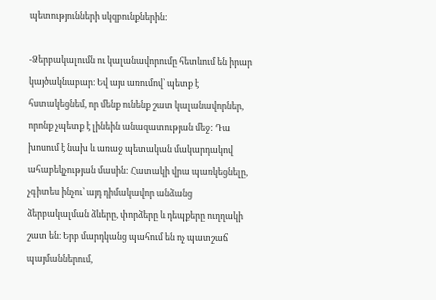պետությունների սկզբունքներին:

-Ձերբակալումն ու կալանավորումը հետևում են իրար կայծակնաբար։ Եվ այս առումով՝ պետք է հստակեցնեմ, որ մենք ունենք շատ կալանավորներ, որոնք չպետք է լինեին անազատության մեջ: Դա խոսում է նախ և առաջ պետական մակարդակով ահաբեկչության մասին: Հատակի վրա պառկեցնելը, չգիտես ինչու՝ այդ դիմակավոր անձանց ձերբակալման ձևերը, փորձերը և դեպքերը ուղղակի շատ են։ Երբ մարդկանց պահում են ոչ պատշաճ պայմաններում,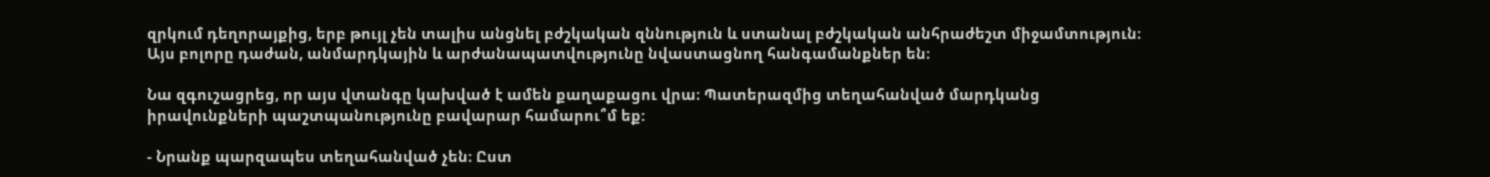զրկում դեղորայքից, երբ թույլ չեն տալիս անցնել բժշկական զննություն և ստանալ բժշկական անհրաժեշտ միջամտություն։ Այս բոլորը դաժան, անմարդկային և արժանապատվությունը նվաստացնող հանգամանքներ են։

Նա զգուշացրեց, որ այս վտանգը կախված է ամեն քաղաքացու վրա։ Պատերազմից տեղահանված մարդկանց իրավունքների պաշտպանությունը բավարար համարու՞մ եք:

- Նրանք պարզապես տեղահանված չեն։ Ըստ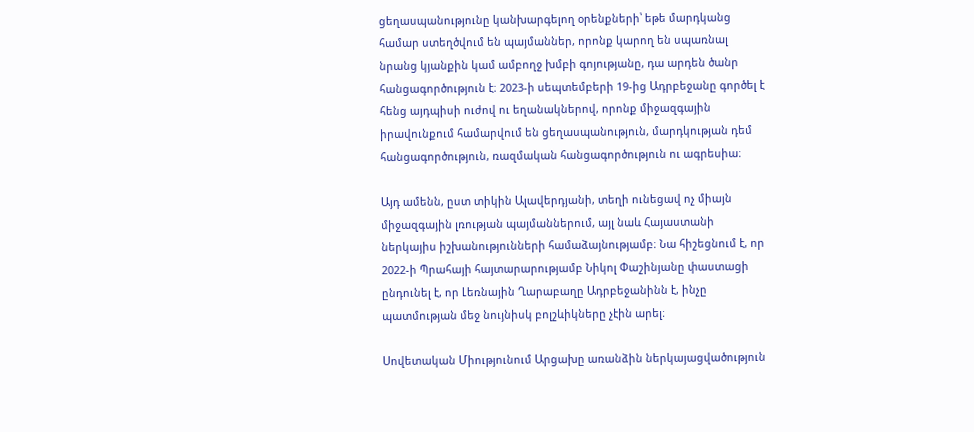ցեղասպանությունը կանխարգելող օրենքների՝ եթե մարդկանց համար ստեղծվում են պայմաններ, որոնք կարող են սպառնալ նրանց կյանքին կամ ամբողջ խմբի գոյությանը, դա արդեն ծանր հանցագործություն է։ 2023-ի սեպտեմբերի 19-ից Ադրբեջանը գործել է հենց այդպիսի ուժով ու եղանակներով, որոնք միջազգային իրավունքում համարվում են ցեղասպանություն, մարդկության դեմ հանցագործություն, ռազմական հանցագործություն ու ագրեսիա։

Այդ ամենն, ըստ տիկին Ալավերդյանի, տեղի ունեցավ ոչ միայն միջազգային լռության պայմաններում, այլ նաև Հայաստանի ներկայիս իշխանությունների համաձայնությամբ։ Նա հիշեցնում է, որ 2022-ի Պրահայի հայտարարությամբ Նիկոլ Փաշինյանը փաստացի ընդունել է, որ Լեռնային Ղարաբաղը Ադրբեջանինն է, ինչը պատմության մեջ նույնիսկ բոլշևիկները չէին արել։

Սովետական Միությունում Արցախը առանձին ներկայացվածություն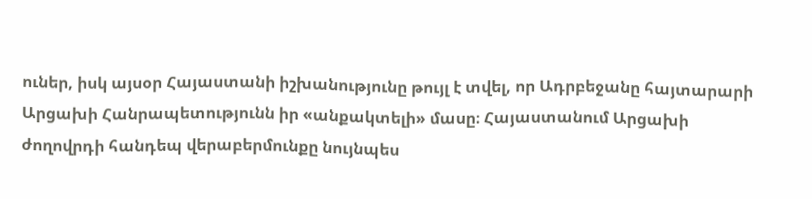ուներ, իսկ այսօր Հայաստանի իշխանությունը թույլ է տվել, որ Ադրբեջանը հայտարարի Արցախի Հանրապետությունն իր «անքակտելի» մասը։ Հայաստանում Արցախի ժողովրդի հանդեպ վերաբերմունքը նույնպես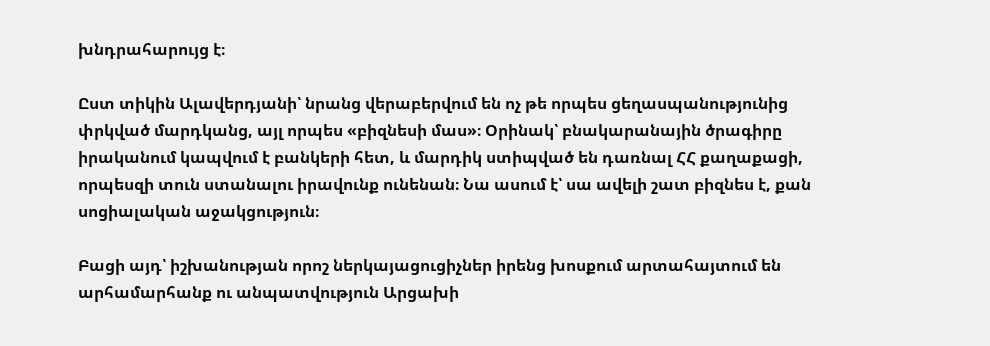խնդրահարույց է։

Ըստ տիկին Ալավերդյանի՝ նրանց վերաբերվում են ոչ թե որպես ցեղասպանությունից փրկված մարդկանց, այլ որպես «բիզնեսի մաս»։ Օրինակ՝ բնակարանային ծրագիրը իրականում կապվում է բանկերի հետ, և մարդիկ ստիպված են դառնալ ՀՀ քաղաքացի, որպեսզի տուն ստանալու իրավունք ունենան։ Նա ասում է՝ սա ավելի շատ բիզնես է, քան սոցիալական աջակցություն։

Բացի այդ՝ իշխանության որոշ ներկայացուցիչներ իրենց խոսքում արտահայտում են արհամարհանք ու անպատվություն Արցախի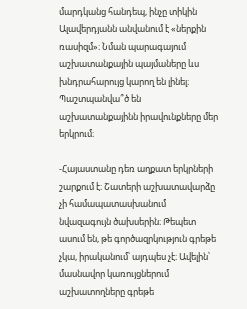մարդկանց հանդեպ, ինչը տիկին Ալավերդյանն անվանում է «ներքին ռասիզմ»։ Նման պարագայում աշխատանքային պայմաները ևս խնդրահարույց կարող են լինել։ Պաշտպանվա՞ծ են աշխատանքայինն իրավունքները մեր երկրում։

-Հայաստանը դեռ աղքատ երկրների շարքում է։ Շատերի աշխատավարձը չի համապատասխանում նվազագույն ծախսերին։ Թեպետ ասում են, թե գործազրկություն գրեթե չկա, իրականում՝ այդպես չէ։ Ավելին՝ մասնավոր կառույցներում աշխատողները գրեթե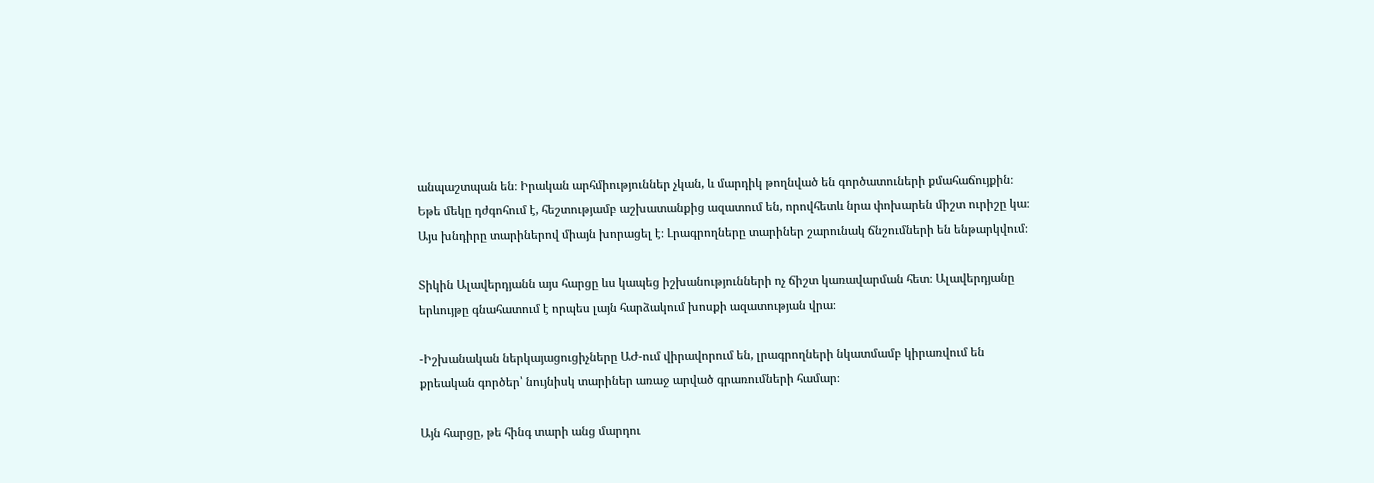անպաշտպան են։ Իրական արհմիություններ չկան, և մարդիկ թողնված են գործատուների քմահաճույքին։ Եթե մեկը դժգոհում է, հեշտությամբ աշխատանքից ազատում են, որովհետև նրա փոխարեն միշտ ուրիշը կա։ Այս խնդիրը տարիներով միայն խորացել է։ Լրագրողները տարիներ շարունակ ճնշումների են ենթարկվում։

Տիկին Ալավերդյանն այս հարցը ևս կապեց իշխանությունների ոչ ճիշտ կառավարման հետ։ Ալավերդյանը երևույթը գնահատում է որպես լայն հարձակում խոսքի ազատության վրա։

-Իշխանական ներկայացուցիչները ԱԺ-ում վիրավորում են, լրագրողների նկատմամբ կիրառվում են քրեական գործեր՝ նույնիսկ տարիներ առաջ արված գրառումների համար։

Այն հարցը, թե հինգ տարի անց մարդու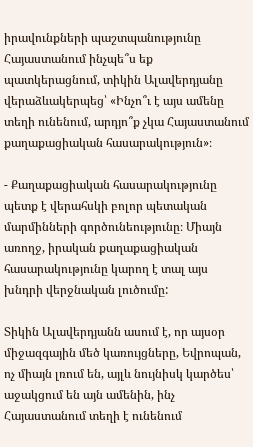իրավունքների պաշտպանությունը Հայաստանում ինչպե՞ս եք պատկերացնում, տիկին Ալավերդյանը վերաձևակերպեց՝ «Ինչո՞ւ է այս ամենը տեղի ունենում, արդյո՞ք չկա Հայաստանում քաղաքացիական հասարակություն»։

- Քաղաքացիական հասարակությունը պետք է վերահսկի բոլոր պետական մարմինների գործունեությունը։ Միայն առողջ, իրական քաղաքացիական հասարակությունը կարող է տալ այս խնդրի վերջնական լուծումը:

Տիկին Ալավերդյանն ասում է, որ այսօր միջազգային մեծ կառույցները, Եվրոպան, ոչ միայն լռում են, այլև նույնիսկ կարծես՝ աջակցում են այն ամենին, ինչ Հայաստանում տեղի է ունենում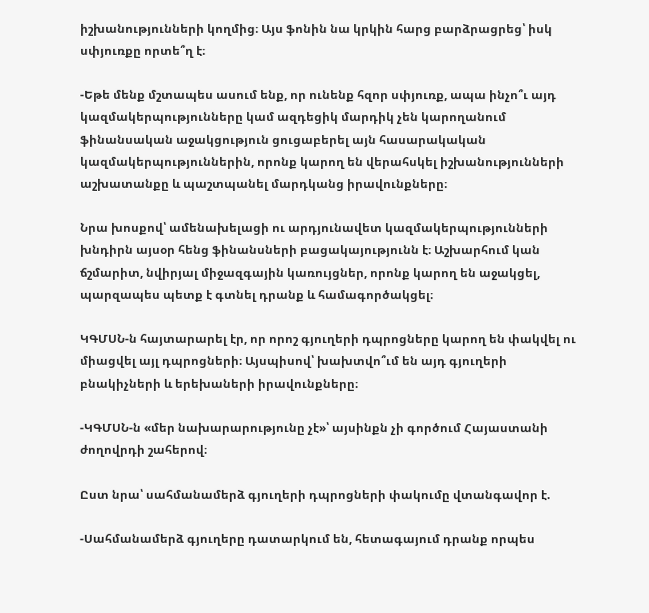իշխանությունների կողմից։ Այս ֆոնին նա կրկին հարց բարձրացրեց՝ իսկ սփյուռքը որտե՞ղ է։

-Եթե մենք մշտապես ասում ենք, որ ունենք հզոր սփյուռք, ապա ինչո՞ւ այդ կազմակերպությունները կամ ազդեցիկ մարդիկ չեն կարողանում ֆինանսական աջակցություն ցուցաբերել այն հասարակական կազմակերպություններին, որոնք կարող են վերահսկել իշխանությունների աշխատանքը և պաշտպանել մարդկանց իրավունքները։

Նրա խոսքով՝ ամենախելացի ու արդյունավետ կազմակերպությունների խնդիրն այսօր հենց ֆինանսների բացակայությունն է։ Աշխարհում կան ճշմարիտ, նվիրյալ միջազգային կառույցներ, որոնք կարող են աջակցել, պարզապես պետք է գտնել դրանք և համագործակցել։

ԿԳՄՍՆ-ն հայտարարել էր, որ որոշ գյուղերի դպրոցները կարող են փակվել ու միացվել այլ դպրոցների։ Այսպիսով՝ խախտվո՞ւմ են այդ գյուղերի բնակիչների և երեխաների իրավունքները։

-ԿԳՄՍՆ-ն «մեր նախարարությունը չէ»՝ այսինքն չի գործում Հայաստանի ժողովրդի շահերով։

Ըստ նրա՝ սահմանամերձ գյուղերի դպրոցների փակումը վտանգավոր է.

-Սահմանամերձ գյուղերը դատարկում են, հետագայում դրանք որպես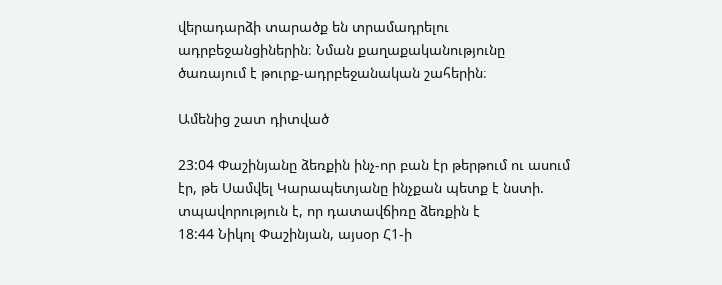վերադարձի տարածք են տրամադրելու ադրբեջանցիներին։ Նման քաղաքականությունը ծառայում է թուրք-ադրբեջանական շահերին։

Ամենից շատ դիտված

23:04 Փաշինյանը ձեռքին ինչ-որ բան էր թերթում ու ասում էր, թե Սամվել Կարապետյանը ինչքան պետք է նստի. տպավորություն է, որ դատավճիռը ձեռքին է
18:44 Նիկոլ Փաշինյան, այսօր Հ1-ի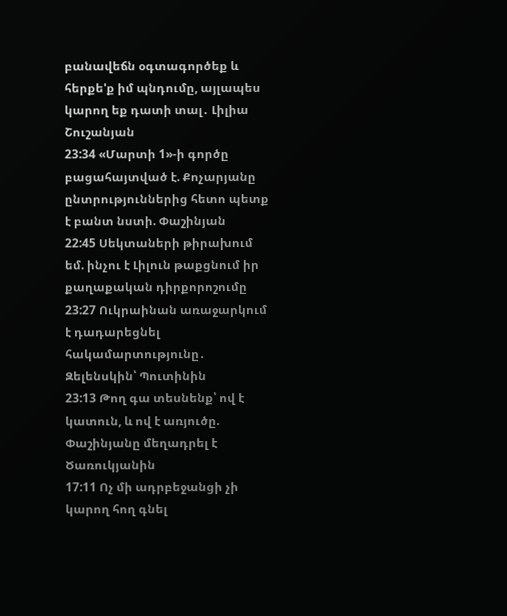բանավեճն օգտագործեք և հերքե'ք իմ պնդումը, այլապես կարող եք դատի տալ․ Լիլիա Շուշանյան
23:34 «Մարտի 1»-ի գործը բացահայտված է. Քոչարյանը ընտրություններից հետո պետք է բանտ նստի. Փաշինյան
22:45 Սեկտաների թիրախում եմ. ինչու է Լիլուն թաքցնում իր քաղաքական դիրքորոշումը
23:27 Ուկրաինան առաջարկում է դադարեցնել հակամարտությունը․ Զելենսկին՝ Պուտինին
23:13 Թող գա տեսնենք՝ ով է կատուն, և ով է առյուծը. Փաշինյանը մեղադրել է Ծառուկյանին
17:11 Ոչ մի ադրբեջանցի չի կարող հող գնել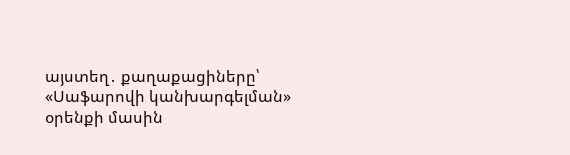այստեղ․ քաղաքացիները՝ «Սաֆարովի կանխարգելման» օրենքի մասին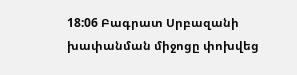18:06 Բագրատ Սրբազանի խափանման միջոցը փոխվեց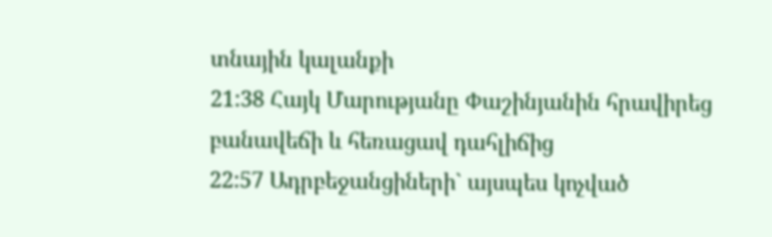տնային կալանքի
21:38 Հայկ Մարությանը Փաշինյանին հրավիրեց բանավեճի և հեռացավ դահլիճից
22:57 Ադրբեջանցիների` այսպես կոչված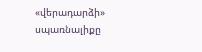«վերադարձի» սպառնալիքը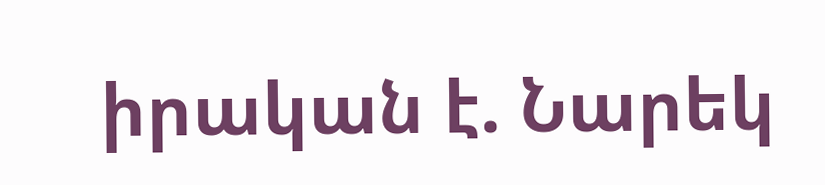իրական է. Նարեկ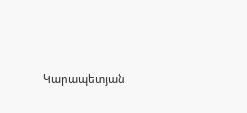Կարապետյան